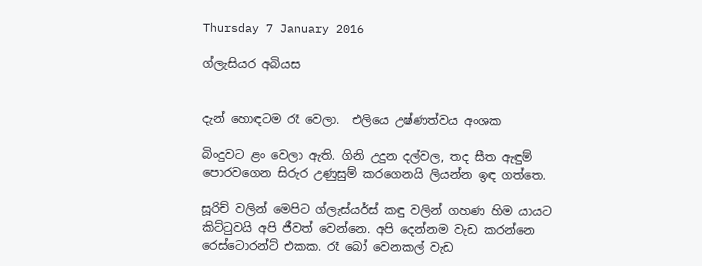Thursday 7 January 2016

ග්ලැසියර අබියස


දැන් හොඳටම රෑ වෙලා.  එලියෙ උෂ්ණත්වය අංශක

බිංදුවට ළං වෙලා ඇති. ගිනි උදුන දල්වල, තද සීත ඇඳුම් පොරවගෙන සිරුර උණුසුම් කරගෙනයි ලියන්න ඉඳ ගත්තෙ.

සූරිච් වලින් මෙපිට ග්ලැස්යර්ස් කඳු වලින් ගහණ හිම යායට කිට්ටුවයි අපි ජීවත් වෙන්නෙ. අපි දෙන්නම වැඩ කරන්නෙ රෙස්ටොරන්ට් එකක. රෑ බෝ වෙනකල් වැඩ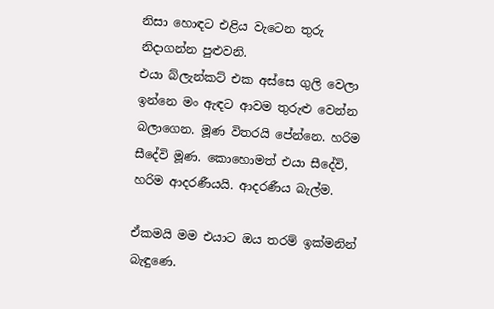නිසා හොඳට එළිය වැටෙන තුරු නිදාගන්න පුළුවනි.
එයා බ්ලැන්කට් එක අස්සෙ ගුලි වෙලා ඉන්නෙ මං ඇඳට ආවම තුරුළු වෙන්න බලාගෙන. මූණ විතරයි පේන්නෙ. හරිම සීදේවි මූණ. කොහොමත් එයා සීදේවි, හරිම ආදරණීයයි. ආදරණීය බැල්ම.

ඒකමයි මම එයාට ඔය තරම් ඉක්මනින් බැඳුණෙ.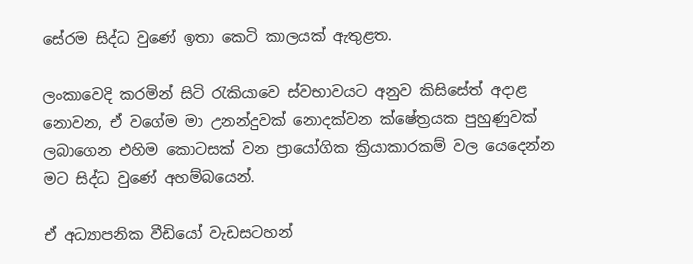සේරම සිද්ධ වුණේ ඉතා කෙටි කාලයක් ඇතුළත.

ලංකාවෙදි කරමින් සිටි රැකියාවෙ ස්වභාවයට අනුව කිසිසේත් අදාළ නොවන, ඒ වගේම මා උනන්දුවක් නොදක්වන ක්ෂේත්‍රයක පුහුණුවක් ලබාගෙන එහිම කොටසක් වන ප්‍රායෝගික ක්‍රියාකාරකම් වල යෙදෙන්න මට සිද්ධ වුණේ අහම්බයෙන්.

ඒ අධ්‍යාපනික වීඩියෝ වැඩසටහන්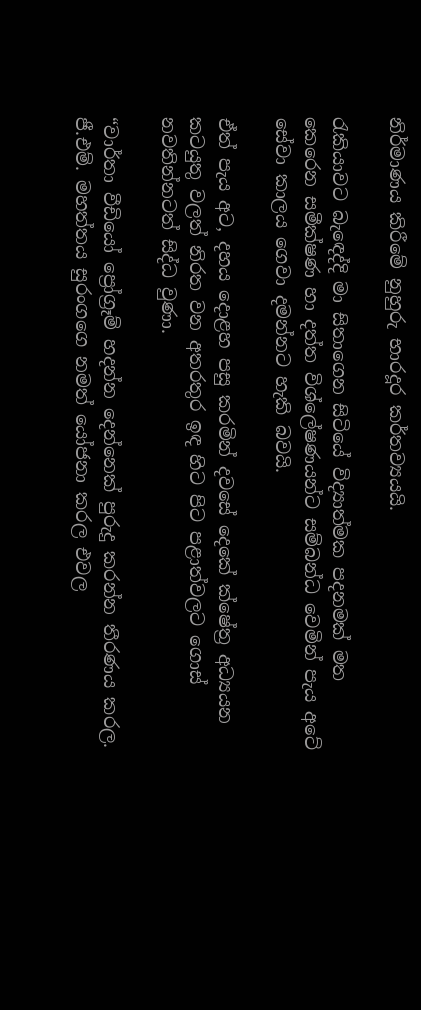නිර්මාණය කිරීමේ නුහුරු භාරදූර කර්තව්‍යයයි.

රැකියාවට බැ‍ඳෙද්දි මා සිතාගෙන සිටියේ විද්‍යාත්මක පදනමක් මත කෙරෙන සමීක්ෂණ හා දත්ත විශ්ලේෂණයන්ට සම්බන්ධ වෙමින් පැය අටේ සේවා කාලය ගෙවා දමන්නට හැකි බවයි.

ඒත් පැය අට, දහය දොළහ පසු කරමින් දවසේ දෙකේ ක්ෂේත්‍ර අධ්‍යයන කටයුතු වලත් නිරත වන අතරතුර ඉඳ හිට පිට පළාත්වලට ගොස් නවතින්නටත් සිද්ධ වුණා.

“වාර්තා වීඩියෝ ප්‍රෝග්‍රෑම් හදන්න දෙන්නෙක් පුරුදු කරන්න තීරණය කරල. ජී.එම්. මහත්තය සුරංගගෙ නමත් යෝජනා කරල එවල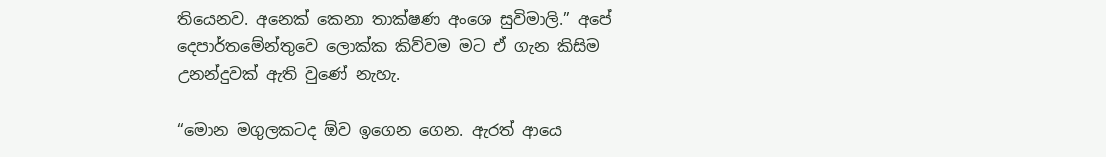තියෙනව. අනෙක් කෙනා තාක්ෂණ අංශෙ සුවිමාලි.” අපේ දෙපාර්තමේන්තුවෙ ලොක්ක කිව්වම මට ඒ ගැන කිසිම උනන්දුවක් ඇති වුණේ නැහැ.

“මොන මගුලකටද ඕව ඉගෙන ගෙන. ඇරත් ආයෙ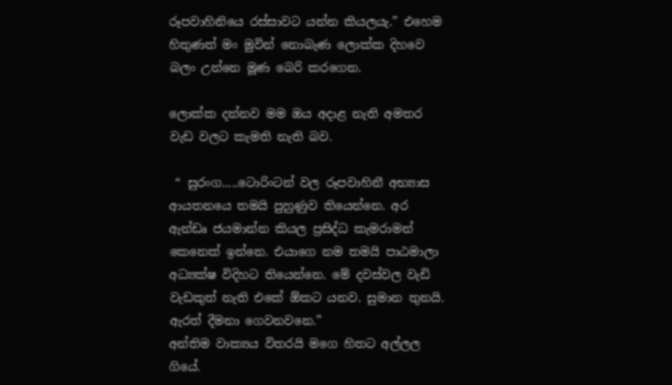රූපවාහිනියෙ රස්සාවට යන්න කියලයැ.” එහෙම හිතුණත් මං මුවින් නොබැණ ලොක්ක දිහවෙ බලං උන්නෙ මූණ බෙරි කරගෙන.

ලොක්ක දන්නව මම ඔය අදාළ නැති අමතර වැඩ වලට කැමති නැති බව.

 “ සුරංග.....ටොරිංටන් වල රූපවාහිනී අභ්‍යාස ආයතනයෙ තමයි පුහුණුව තියෙන්නෙ. අර ඇන්ඩෘ ජයමාන්න කියල ප්‍රසිද්ධ කැමරාමන් කෙනෙක් ඉන්නෙ. එයාගෙ නම තමයි පාඨමාලා අධ්‍යක්ෂ විදිහට තියෙන්නෙ. මේ දවස්වල වැඩි වැඩකුත් නැති එකේ ඕකට යනව. සුමාන තුනයි. ඇරත් දීමනා ගෙවනවනෙ.”
අන්තිම වාක්‍යය විතරයි මගෙ හිතට අල්ලල ගියේ.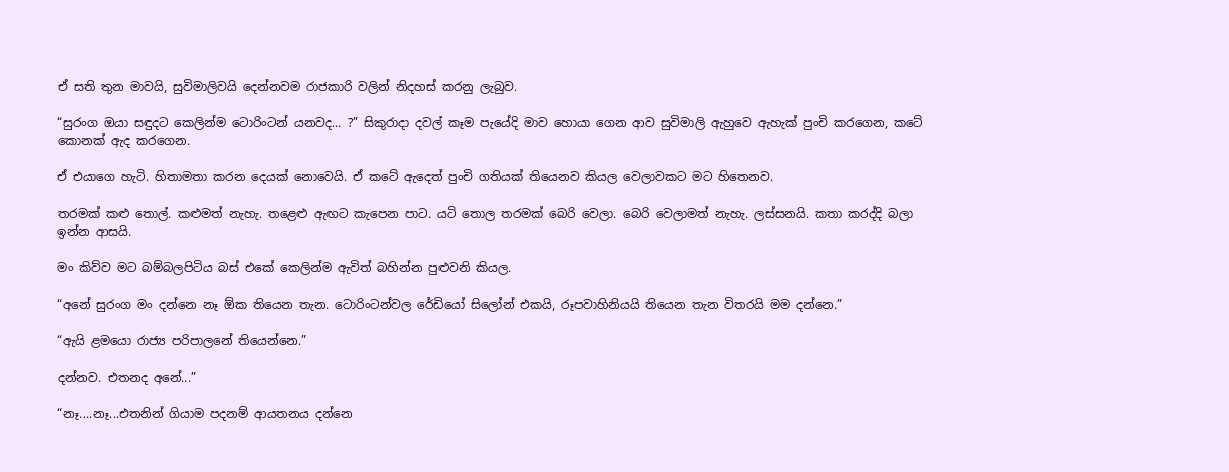ඒ සති තුන මාවයි, සුවිමාලිවයි දෙන්නවම රාජකාරි වලින් නිදහස් කරනු ලැබුව.

“සුරංග ඔයා සඳුදට කෙලින්ම ටොරිංටන් යනවද... ?” සිකුරාදා දවල් කෑම පැයේදි මාව හොයා ගෙන ආව සුවිමාලි ඇහුවෙ ඇහැක් පුංචි කරගෙන, කටේ කොනක් ඇද කරගෙන.

ඒ එයාගෙ හැටි. හිතාමතා කරන දෙයක් නොවෙයි. ඒ කටේ ඇදෙත් පුංචි ගතියක් තියෙනව කියල වෙලාවකට මට හිතෙනව.

තරමක් කළු තොල්. කළුමත් නැහැ. තළෙළු ඇඟට කැපෙන පාට. යටි තොල තරමක් බෙරි වෙලා. බෙරි වෙලාමත් නැහැ. ලස්සනයි. කතා කරද්දි බලා ඉන්න ආසයි.

මං කිව්ව මට බම්බලපිටිය බස් එකේ කෙලින්ම ඇවිත් බහින්න පුළුවනි කියල.

“අනේ සුරංග මං දන්නෙ නෑ ඕක තියෙන තැන. ටොරිංටන්වල රේඩියෝ සිලෝන් එකයි, රූපවාහිනියයි තියෙන තැන විතරයි මම දන්නෙ.”

“ඇයි ළමයො රාජ්‍ය පරිපාලනේ තියෙන්නෙ.”

දන්නව. එතනද අනේ...”

“නෑ....නෑ...එතනින් ගියාම පදනම් ආයතනය දන්නෙ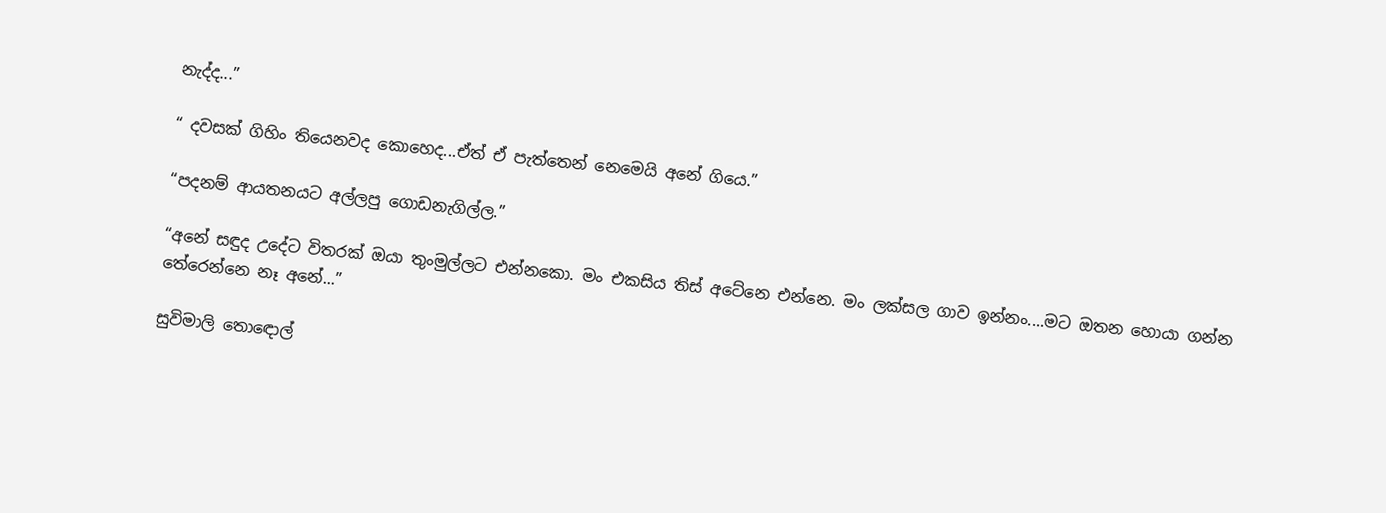නැද්ද...”

“ දවසක් ගිහිං තියෙනවද කොහෙද...ඒත් ඒ පැත්තෙන් නෙමෙයි අනේ ගියෙ.”

“පදනම් ආයතනයට අල්ලපු ගොඩනැගිල්ල.”

“අනේ සඳුද උදේට විතරක් ඔයා තුංමුල්ලට එන්නකො. මං එකසිය තිස් අටේනෙ එන්නෙ. මං ලක්සල ගාව ඉන්නං....මට ඔතන හොයා ගන්න තේරෙන්නෙ නෑ අනේ...”

සුවිමාලි තො‍‍‍‍ඳොල්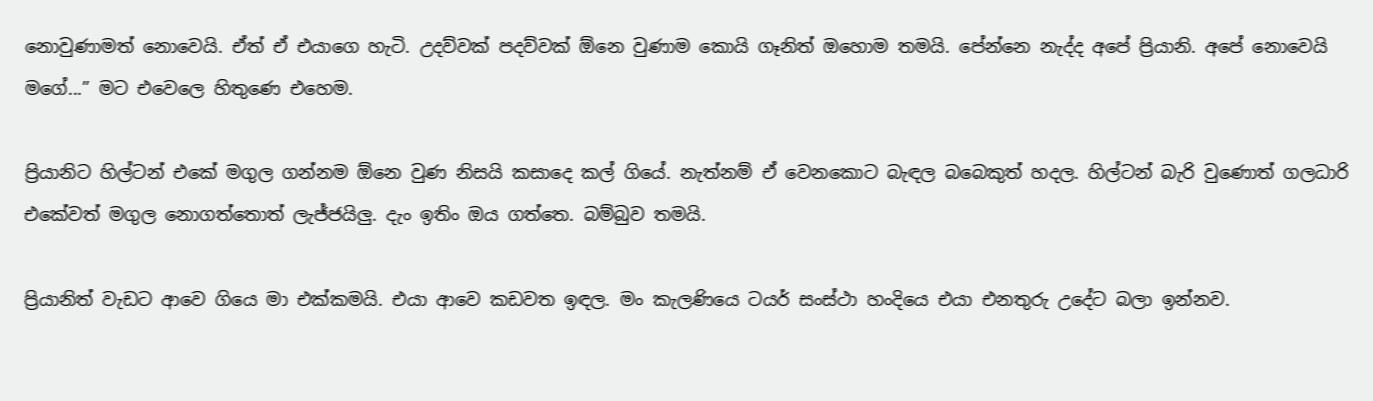නොවුණාමත් නොවෙයි. ඒත් ඒ එයාගෙ හැටි. උදව්වක් පදව්වක් ඕනෙ වුණාම කොයි ගෑනිත් ඔහොම තමයි. පේන්නෙ නැද්ද අපේ ප්‍රියානි. අපේ නොවෙයි මගේ...” මට එවෙලෙ හිතුණෙ එහෙම.

ප්‍රියානිට හිල්ටන් එකේ මගුල ගන්නම ඕනෙ වුණ නිසයි කසාදෙ කල් ගියේ. නැත්නම් ඒ වෙනකොට බැඳල බබෙකුත් හදල. හිල්ටන් බැරි වුණොත් ගලධාරි එකේවත් මගුල නොගත්තොත් ලැජ්ජයිලු. දැං ඉතිං ඔය ගත්තෙ. බම්බුව තමයි.

ප්‍රියානිත් වැඩට ආවෙ ගියෙ මා එක්කමයි. එයා ආවෙ කඩවත ඉඳල. මං කැලණියෙ ටයර් සංස්ථා හංදියෙ එයා එනතුරු උදේට බලා ඉන්නව.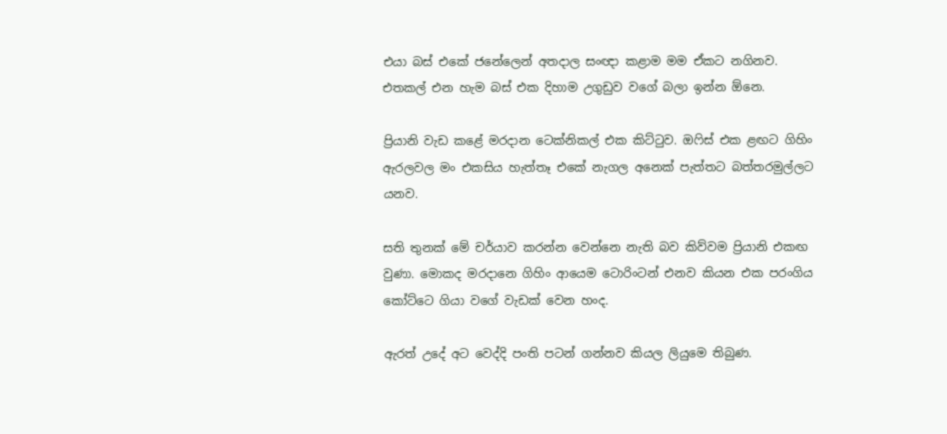එයා බස් එකේ ජනේලෙන් අතදාල සංඥා කළාම මම ඒකට නගිනව. එතකල් එන හැම බස් එක දිහාම උගුඩුව වගේ බලා ඉන්න ඕනෙ.

ප්‍රියානි වැඩ කළේ මරදාන ටෙක්නිකල් එක කිට්ටුව. ඔෆිස් එක ළඟට ගිහිං ඇරලවල මං එකසිය හැත්තෑ එකේ නැගල අනෙක් පැත්තට බත්තරමුල්ලට යනව.

සති තුනක් මේ චර්යාව කරන්න වෙන්නෙ නැති බව කිව්වම ප්‍රියානි එකඟ වුණා. මොකද මරදානෙ ගිහිං ආයෙම ටොරිංටන් එනව කියන එක පරංගිය කෝට්ටෙ ගියා වගේ වැඩක් වෙන හංද.

ඇරත් උදේ අට වෙද්දි පංති පටන් ගන්නව කියල ලියුමෙ තිබුණ.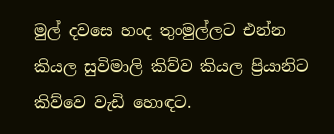මුල් දවසෙ හංද තුංමුල්ලට එන්න කියල සුවිමාලි කිව්ව කියල ප්‍රියානිට කිව්වෙ වැඩි හොඳට.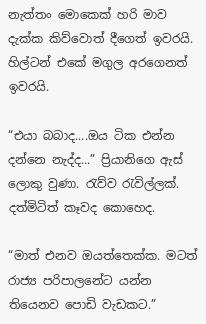නැත්තං මොකෙක් හරි මාව දැක්ක කිව්වොත් දීගෙත් ඉවරයි. හිල්ටන් එකේ මගුල අරගෙනත් ඉවරයි.

“එයා බබාද....ඔය ටික එන්න දන්නෙ නැද්ද...” ප්‍රියානිගෙ ඇස් ලොකු වුණා. රැව්ව රැවිල්ලක්. දත්මිටිත් කෑවද කොහෙද.

“මාත් එනව ඔයත්තෙක්ක. මටත් රාජ්‍ය පරිපාලනේට යන්න තියෙනව පොඩි වැඩකට.”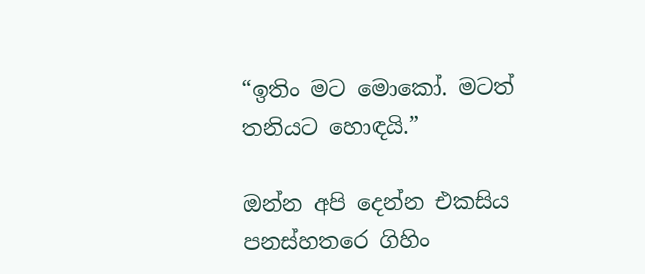“ඉතිං මට මොකෝ. මටත් තනියට හොඳයි.”

ඔන්න අපි දෙන්න එකසිය පනස්හතරෙ ගිහිං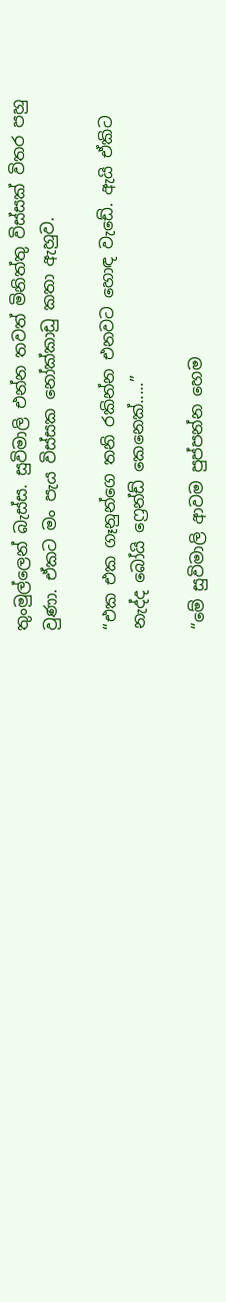තුංමුල්ලෙන් බැස්ස. සුවිමාලි එන්න තවත් මිනිත්තු විස්සක් විතර පහු වුණා. ඒකට මං පැය විස්සක නෝක්කාඩු කතා ඇහුව.

“එක එක ගෑනුන්ගෙ තනි රකින්න එනවට හොඳ වැඩේ. ඇයි ඒකිට නැද්ද බෝයි ෆ්‍රෙන්ඩ් කෙනෙක්.....”

“මේ සුවිමාලි ආවම පුප්පන්න හෙම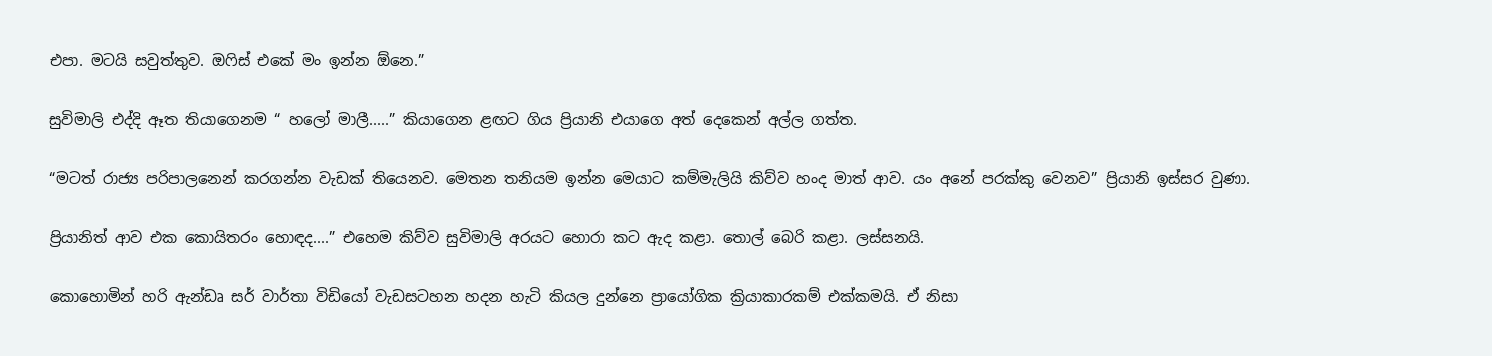එපා. මටයි සවුත්තුව. ඔෆිස් එකේ මං ඉන්න ඕනෙ.”

සුවිමාලි එද්දි ඈත තියාගෙනම “ හලෝ මාලී.....” කියාගෙන ළඟට ගිය ප්‍රියානි එයාගෙ අත් දෙකෙන් අල්ල ගත්ත.

“මටත් රාජ්‍ය පරිපාල‍නෙන් කරගන්න වැඩක් තියෙනව. මෙතන තනියම ඉන්න මෙයාට කම්මැලියි කිව්ව හංද මාත් ආව. යං අනේ පරක්කු වෙනව” ප්‍රියානි ඉස්සර වුණා.

ප්‍රියානිත් ආව එක කොයිතරං හොඳද....” එහෙම කිව්ව සුවිමාලි අරයට හොරා කට ඇද කළා. තොල් බෙරි කළා. ලස්සනයි.

කොහොමින් හරි ඇන්ඩෘ සර් වාර්තා විඩියෝ වැඩසටහන හදන හැටි කියල දුන්නෙ ප්‍රායෝගික ක්‍රියාකාරකම් එක්කමයි. ඒ නිසා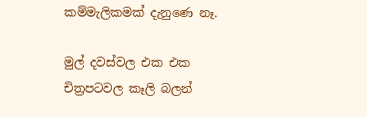කම්මැලිකමක් දැනුණෙ නෑ.

මුල් දවස්වල එක එක චිත්‍රපටවල කෑලි බලන්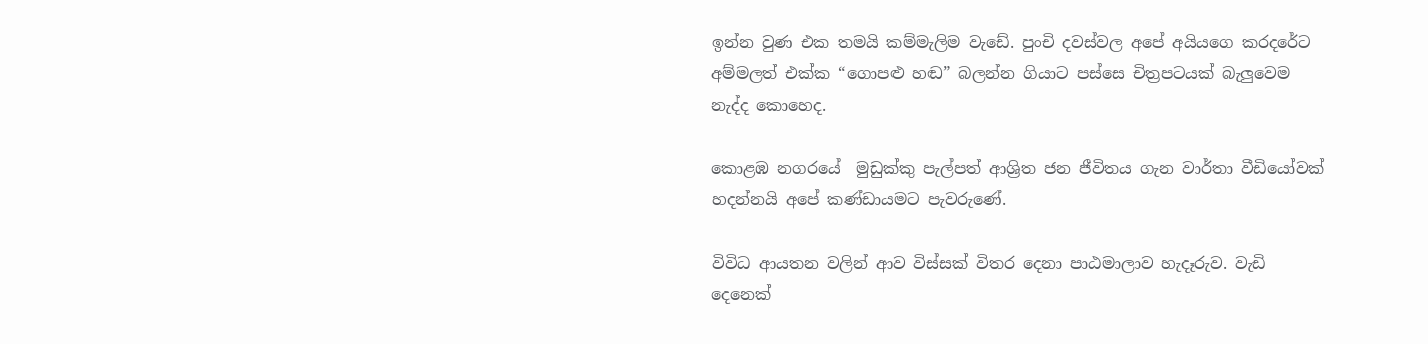ඉන්න වුණ එක තමයි කම්මැලිම වැඩේ. පුංචි දවස්වල අපේ අයියගෙ කරදරේට අම්මලත් එක්ක “ගොපළු හඬ” බලන්න ගියාට පස්සෙ චිත්‍රපටයක් බැලුවෙම නැද්ද කොහෙද.

කොළඹ නගරයේ  මුඩුක්කු පැල්පත් ආශ්‍රිත ජන ජීවිතය ගැන වාර්තා වීඩියෝවක් හදන්නයි අපේ කණ්ඩායමට පැවරුණේ.

විවිධ ආයතන වලින් ආව විස්සක් විතර දෙනා පාඨමාලාව හැදෑරුව. වැඩි දෙනෙක්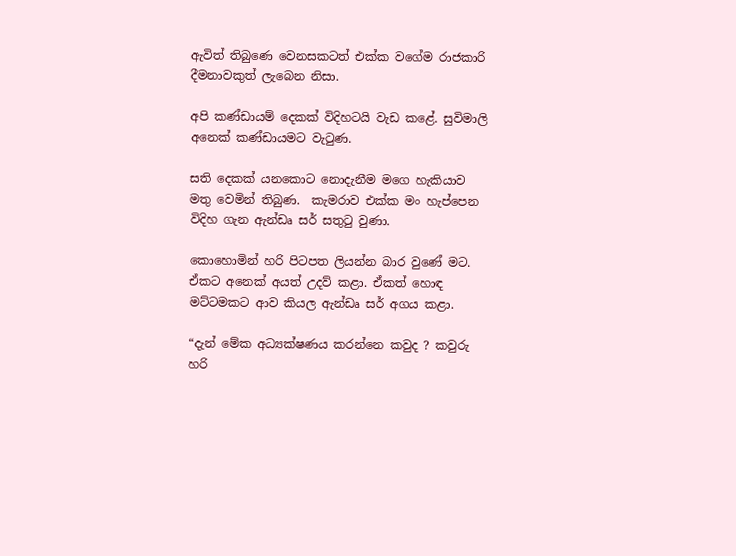ඇවිත් තිබුණෙ වෙනසකටත් එක්ක වගේම රාජකාරි දීමනාවකුත් ලැබෙන නිසා.

අපි කණ්ඩායම් දෙකක් විදිහටයි වැඩ කළේ. සුවිමාලි අනෙක් කණ්ඩායමට වැටුණ.

සති දෙකක් යනකොට නොදැනීම මගෙ හැකියාව මතු වෙමින් තිබුණ.  කැමරාව එක්ක මං හැප්පෙන විදිහ ගැන ඇන්ඩෘ සර් සතුටු වුණා.

කොහොමින් හරි පිටපත ලියන්න බාර වුණේ මට. ඒකට අනෙක් අයත් උදව් කළා. ඒකත් හොඳ මට්ටමකට ආව කියල ඇන්ඩෘ සර් අගය කළා.

“දැන් මේක අධ්‍යක්ෂණය කරන්නෙ කවුද ? කවුරු හරි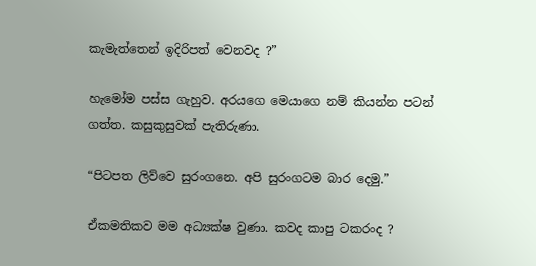කැමැත්තෙන් ඉදිරිපත් වෙනවද ?”

හැමෝම පස්ස ගැහුව. අරයගෙ මෙයාගෙ නම් කියන්න පටන් ගත්ත. කසුකුසුවක් පැතිරුණා.

“පිටපත ලිව්වෙ සුරංගනෙ. අපි සුරංගටම බාර දෙමු.”

ඒකමතිකව මම අධ්‍යක්ෂ වුණා. කවද කාපු ටකරංද ?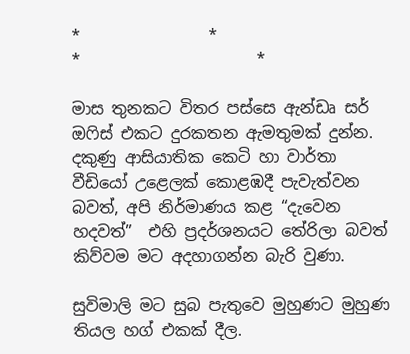*                *                      *                      *

මාස තුනකට විතර පස්සෙ ඇන්ඩෘ සර් ඔෆිස් එකට දුරකතන ඇමතුමක් දුන්න. දකුණු ආසියාතික කෙටි හා වාර්තා වීඩියෝ උළෙලක් කොළඹදී පැවැත්වන බවත්, අපි නිර්මාණය කළ “දැවෙන හදවත්”  එහි ප්‍රදර්ශනයට තේරිලා බවත් කිව්වම මට අදහාගන්න බැරි වුණා.

සුවිමාලි මට සුබ පැතුවෙ මුහුණට මුහුණ තියල හග් එකක් දීල.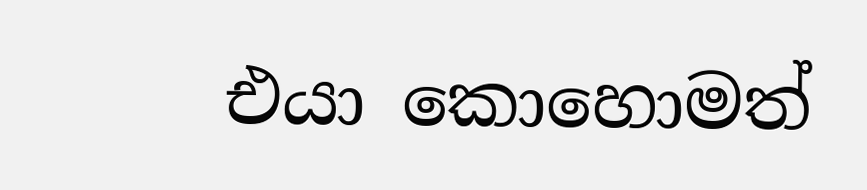එයා කොහොමත්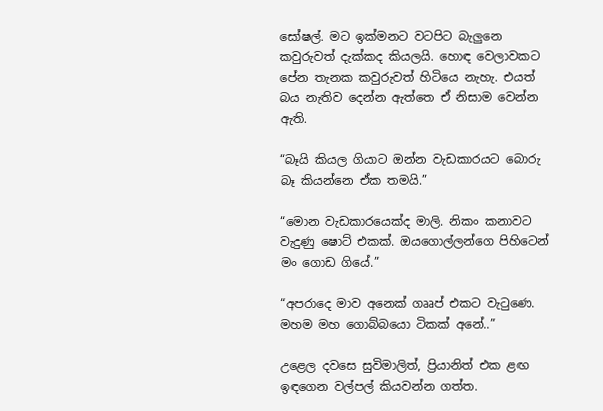සෝෂල්. මට ඉක්මනට වටපිට බැලුනෙ කවුරුවත් දැක්කද කියලයි. හොඳ වෙලාවකට පේන තැනක කවුරුවත් හිටියෙ නැහැ. එයත් බය නැතිව දෙන්න ඇත්තෙ ඒ නිසාම වෙන්න ඇති.

“බෑයි කියල ගියාට ඔන්න වැඩකාරයට බොරු බෑ කියන්නෙ ඒක තමයි.”

“මොන වැඩකාරයෙක්ද මාලි. නිකං කනාවට වැදුණු ෂොට් එකක්. ඔයගොල්ලන්ගෙ පිහිටෙන් මං ගොඩ ගියේ.”

“අපරාදෙ මාව අනෙක් ගෲප් එකට වැටු‍ණෙ. මහම මහ ගොබ්බයො ටිකක් අනේ..”

උළෙල දවසෙ සුවිමාලිත්, ප්‍රියානිත් එක ළඟ ඉඳගෙන වල්පල් කියවන්න ගත්ත.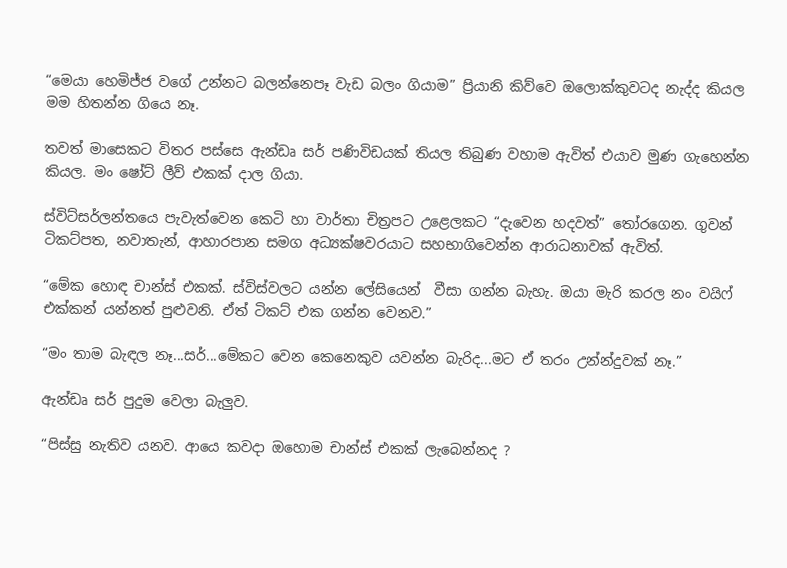“මෙයා හෙමිජ්ජ වගේ උන්නට බලන්නෙපෑ වැඩ බලං ගියාම” ප්‍රියානි කිව්වෙ ඔලොක්කුවටද නැද්ද කියල මම හිතන්න ගියෙ නෑ.

තවත් මාසෙකට විතර පස්සෙ ඇන්ඩෘ සර් පණිවිඩයක් තියල තිබුණ වහාම ඇවිත් එයාව මුණ ගැහෙන්න කියල. මං ෂෝට් ලීව් එකක් දාල ගියා.

ස්විට්සර්ලන්තයෙ පැවැත්වෙන කෙටි හා වාර්තා චිත්‍රපට උළෙලකට “දැවෙන හදවත්” තෝරගෙන. ගුවන් ටිකට්පත, නවාතැන්, ආහාරපාන සමග අධ්‍යක්ෂවරයාට සහභාගිවෙන්න ආරාධනාවක් ඇවිත්.

“මේක හොඳ චාන්ස් එකක්. ස්විස්වලට යන්න ලේසියෙන්  වීසා ගන්න බැහැ. ඔයා මැරි කරල නං වයිෆ් එක්කන් යන්නත් පුළුවනි. ඒත් ටිකට් එක ගන්න වෙනව.”

“මං තාම බැඳල නෑ...සර්...මේකට වෙන කෙනෙකුව යවන්න බැරිද...මට ඒ තරං උන්න්දුවක් නෑ.”

ඇන්ඩෘ සර් පුදුම වෙලා බැලුව.

“පිස්සු නැතිව යනව. ආයෙ කවදා ඔහොම චාන්ස් එකක් ලැබෙන්නද ?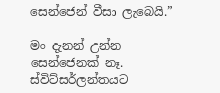සෙන්ජෙන් වීසා ලැබෙයි.”

මං දැනන් උන්න සෙන්ජෙනක් නෑ. ස්විට්සර්ලන්තයට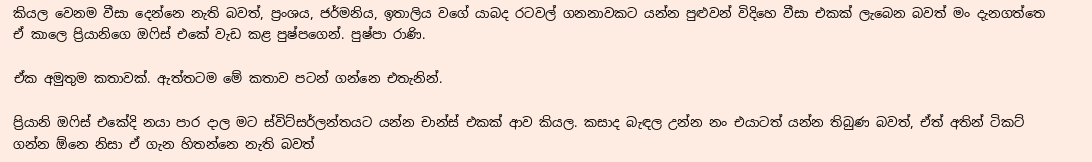කියල වෙනම වීසා දෙන්නෙ නැති බවත්, ප්‍රංශය, ජර්මනිය, ඉතාලිය වගේ යාබද රටවල් ගනනාවකට යන්න පුළුවන් විදිහෙ වීසා එකක් ලැබෙන බවත් මං දැනගත්තෙ ඒ කාලෙ ප්‍රියානිගෙ ඔෆිස් එකේ වැඩ කළ පුෂ්පගෙන්. පුෂ්පා රාණි.

ඒක අමුතුම කතාවක්. ඇත්තටම මේ කතාව පටන් ගන්නෙ එතැනින්.

ප්‍රියානි ඔෆිස් එකේදි නයා පාර දාල මට ස්විට්සර්ලන්තයට යන්න චාන්ස් එකක් ආව කියල. කසාද බැඳල උන්න නං එයාටත් යන්න තිබුණ බවත්, ඒත් අතින් ටිකට් ගන්න ඕනෙ නිසා ඒ ගැන හිතන්නෙ නැති බවත්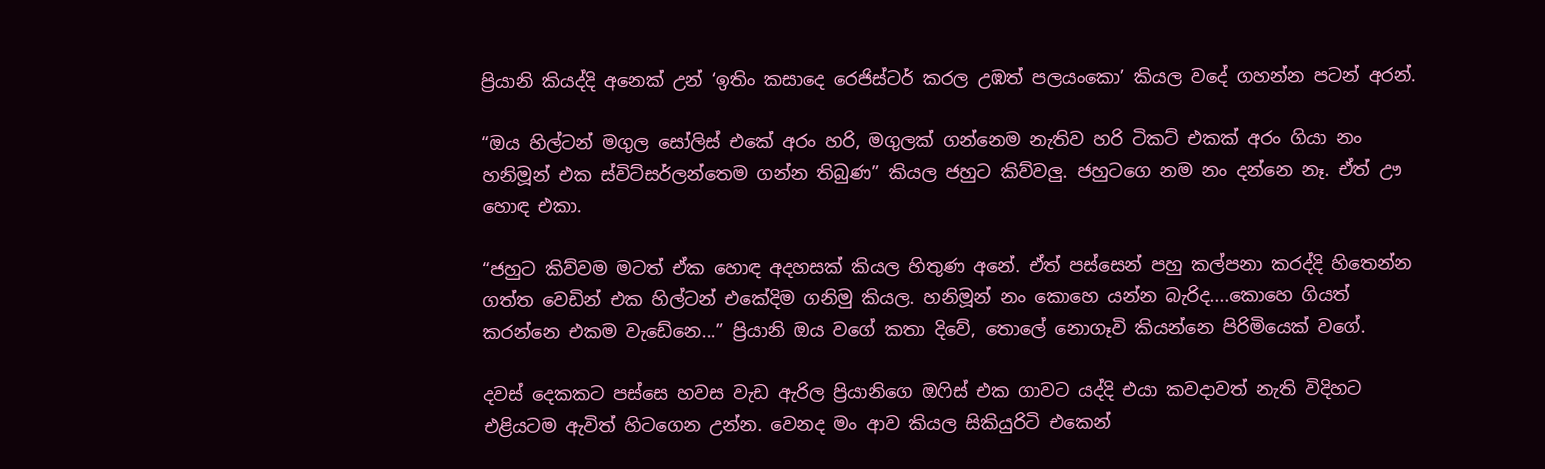ප්‍රියානි කියද්දි අනෙක් උන් ‘ඉතිං කසාදෙ රෙජිස්ටර් කරල උඹත් පලයංකො’ කියල වදේ ගහන්න පටන් අරන්.

“ඔය හිල්ටන් මගුල සෝලිස් එකේ අරං හරි, මගුලක් ගන්නෙම නැතිව හරි ටිකට් එකක් අරං ගියා නං හනිමූන් එක ස්විට්සර්ලන්තෙම ගන්න තිබුණ” කියල ජහුට කිව්වලු. ජහුටගෙ නම නං දන්නෙ නෑ. ඒත් ඌ හොඳ එකා.

“ජහුට කිව්වම මටත් ඒක හොඳ අදහසක් කියල හිතුණ අනේ. ඒත් පස්සෙන් පහු කල්පනා කරද්දි හිතෙන්න ගත්ත වෙඩින් එක හිල්ටන් එකේදිම ගනිමු කියල. හනිමූන් නං කොහෙ යන්න බැරිද....කොහෙ ගියත් කරන්නෙ එකම වැඩේනෙ...” ප්‍රියානි ඔය වගේ කතා දිවේ, තොලේ නොගෑවි කියන්නෙ පිරිමියෙක් වගේ.

දවස් දෙකකට පස්සෙ හවස වැඩ ඇරිල ප්‍රියානිගෙ ඔෆිස් එක ගාවට යද්දි එයා කවදාවත් නැති විදිහට එළියටම ඇවිත් හිටගෙන උන්න. වෙනද මං ආව කියල සිකියුරිටි එකෙන්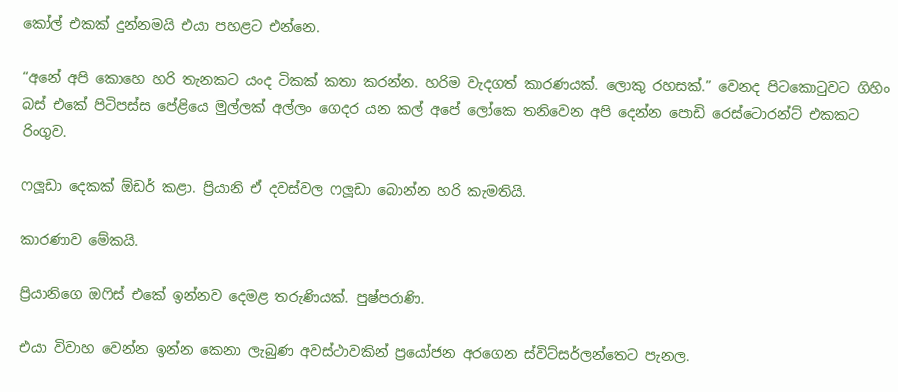කෝල් එකක් දුන්නමයි එයා පහළට එන්නෙ.

“අනේ අපි කොහෙ හරි තැනකට යංද ටිකක් කතා කරන්න. හරිම වැදගත් කාරණයක්. ලොකු රහසක්.” වෙනද පිටකොටුවට ගිහිං බස් එකේ පිටිපස්ස පේළියෙ මුල්ලක් අල්ලං ගෙදර යන කල් අපේ ලෝකෙ තනිවෙන අපි දෙන්න පොඩි රෙස්ටොරන්ට් එකකට රිංගුව.

ෆලූඩා දෙකක් ඕඩර් කළා. ප්‍රියානි ඒ දවස්වල ෆලූඩා බොන්න හරි කැමතියි.

කාරණාව මේකයි.

ප්‍රියානිගෙ ඔෆිස් එකේ ඉන්නව දෙමළ තරුණියක්. පුෂ්පරාණි.

එයා විවාහ වෙන්න ඉන්න කෙනා ලැබුණ අවස්ථාවකින් ප්‍රයෝජන අරගෙන ස්විට්සර්ලන්තෙට පැනල.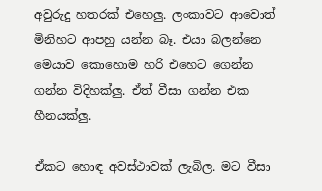අවුරුදු හතරක් එහෙලු. ලංකාවට ආවොත් මිනිහට ආපහු යන්න බෑ. එයා බලන්නෙ මෙයාව කොහොම හරි එහෙට ගෙන්න ගන්න විදිහක්ලු. ඒත් වීසා ගන්න එක හීනයක්ලු.

ඒක‍ට හොඳ අවස්ථාවක් ලැබිල. මට වීසා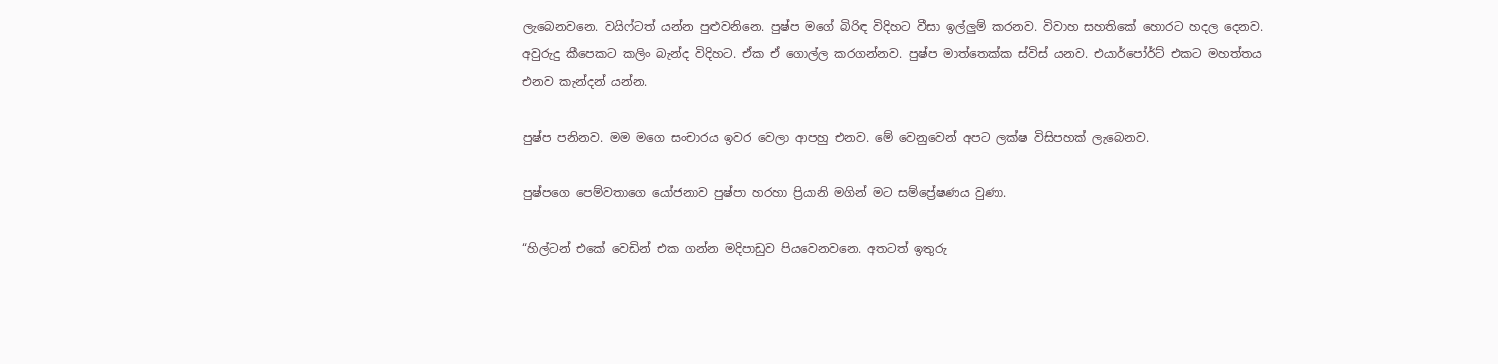ලැබෙනවනෙ. වයිෆ්ටත් යන්න පුළුවනිනෙ. පුෂ්ප මගේ බිරිඳ විදිහට වීසා ඉල්ලුම් කරනව. විවාහ සහතිකේ හොරට හදල දෙනව. අවුරුදු කීපෙකට කලිං බැන්ද විදිහට. ඒක ඒ ගොල්ල කරගන්නව. පුෂ්ප මාත්තෙක්ක ස්විස් යනව. එයාර්පෝර්ට් එකට මහත්තය එනව කැන්දන් යන්න.

පුෂ්ප පනිනව. මම මගෙ සංචාරය ඉවර වෙලා ආපහු එනව. මේ වෙනුවෙන් අපට ලක්ෂ විසිපහක් ලැබෙනව.

පුෂ්පගෙ පෙම්වතාගෙ යෝජනාව පුෂ්පා හරහා ප්‍රියානි මගින් මට සම්ප්‍රේෂණය වුණා.

“හිල්ටන් එකේ වෙඩින් එක ගන්න මදිපාඩුව පියවෙනවනෙ. අතටත් ඉතුරු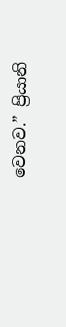වෙනව.” ප්‍රියානි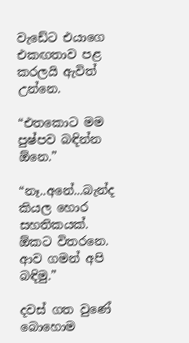වැඩේට එයාගෙ එකඟතාව පළ කරලයි ඇවිත් උන්නෙ.

“එතකොට මම පුෂ්පව බඳින්න ඕනෙ.”

“නෑ..අනේ...බැන්ද කියල හොර සහතිකයක්. ඕකට විතරනෙ. ආව ගමන් අපි බඳිමු.”

දවස් ගත වුණේ බොහොම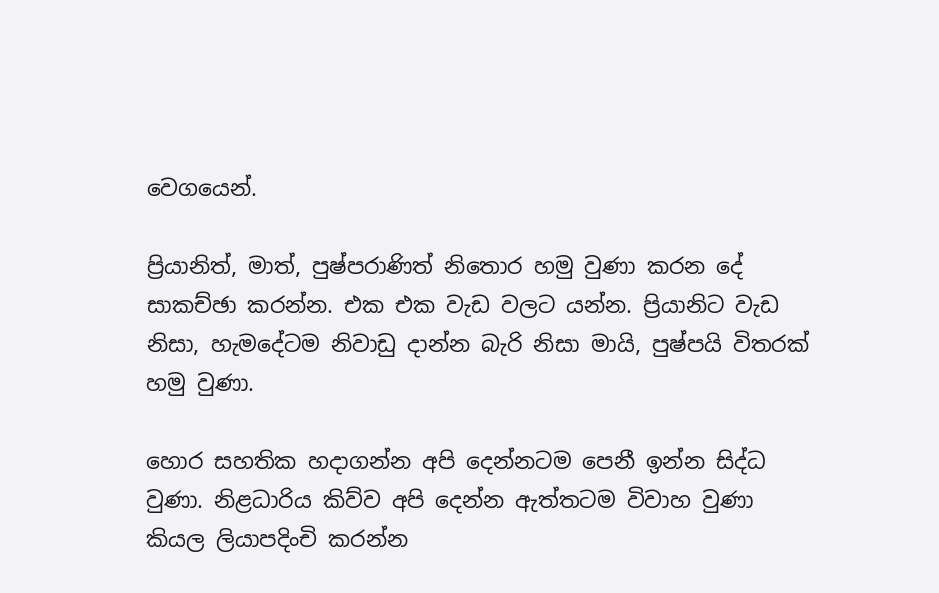වෙගයෙන්.

ප්‍රියානිත්, මාත්, පුෂ්පරාණිත් නිතොර හමු වුණා කරන දේ සාකච්ඡා කරන්න. එක එක වැඩ වලට යන්න. ප්‍රියානිට වැඩ නිසා, හැමදේටම නිවාඩු දාන්න බැරි නිසා මායි, පුෂ්පයි විතරක් හමු වුණා.

හොර සහතික හදාගන්න අපි දෙන්නටම පෙනී ඉන්න සිද්ධ වුණා. නිළධාරිය කිව්ව අපි දෙන්න ඇත්තටම විවාහ වුණා  කියල ලියාපදිංචි කරන්න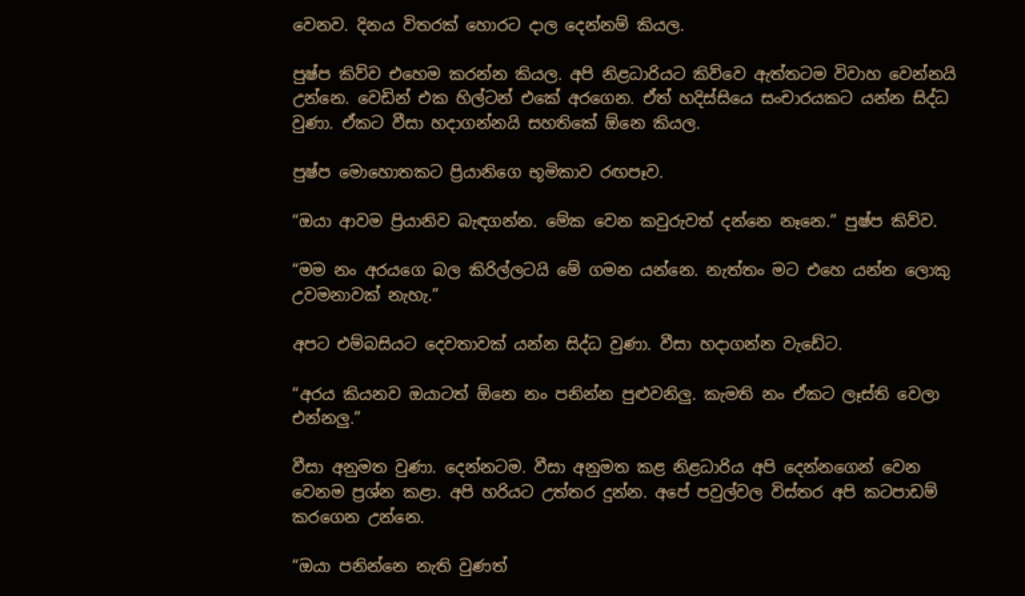වෙනව. දිනය විතරක් හොරට දාල දෙන්නම් කියල.

පුෂ්ප කිව්ව එහෙම කරන්න කියල. අපි නිළධාරියට කිව්වෙ ඇත්තටම විවාහ වෙන්නයි උන්නෙ. වෙඩින් එක හිල්ටන් එකේ අරගෙන. ඒත් හදිස්සියෙ සංචාරයකට යන්න සිද්ධ වුණා. ඒකට වීසා හදාගන්නයි සහතිකේ ඕනෙ කියල.

පුෂ්ප මොහොතකට ප්‍රියානිගෙ භූමිකාව රඟපෑව.

“ඔයා ආවම ප්‍රියානිව බැඳගන්න. මේක වෙන කවුරුවත් දන්නෙ නෑනෙ.” පුෂ්ප කිව්ව.

“මම නං අරයගෙ බල කිරිල්ලටයි මේ ගමන යන්නෙ. නැත්තං මට එහෙ යන්න ලොකු උවමනාවක් නැහැ.”

අපට එම්බසියට දෙවතාවක් යන්න සිද්ධ වුණා. වීසා හදාගන්න වැඩේට.

“අරය කියනව ඔයාටත් ඕනෙ නං පනින්න පුළුවනිලු. කැමති නං ඒකට ලෑස්ති වෙලා එන්නලු.”

වීසා අනුමත වුණා. දෙන්නටම. වීසා අනුමත කළ නිළධාරිය අපි දෙන්නගෙන් වෙන වෙනම ප්‍රශ්න කළා. අපි හරියට උත්තර දුන්න. අපේ පවුල්වල විස්තර අපි කටපාඩම් කරගෙන උන්නෙ.

“ඔයා පනින්නෙ නැති වුණත්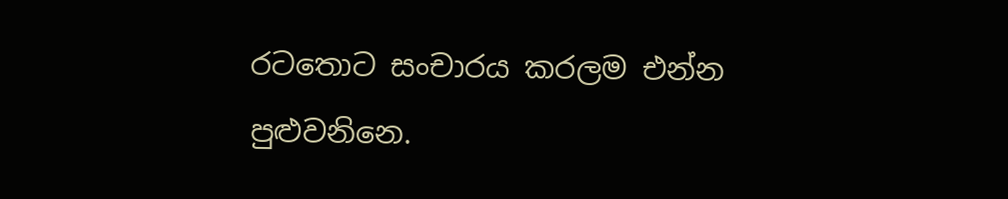රටතොට සංචාරය කරලම එන්න පුළුවනිනෙ.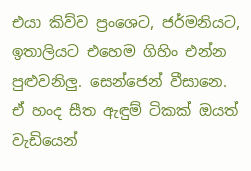එයා කිව්ව ප්‍රංශෙට, ජර්මනියට, ඉතාලියට එහෙම ගිහිං එන්න පුළුවනිලු. සෙන්ජෙන් වීසානෙ. ඒ හංද සීත ඇඳුම් ටිකක් ඔයත් වැඩියෙන්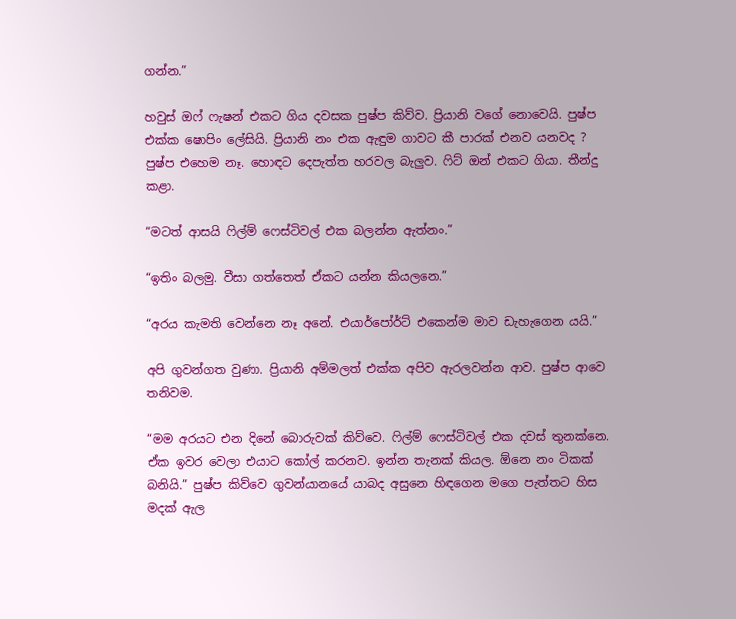ගන්න.”

හවුස් ඔෆ් ෆැෂන් එකට ගිය දවසක පුෂ්ප කිව්ව. ප්‍රියානි වගේ නොවෙයි. පුෂ්ප එක්ක ෂොපිං ලේසියි. ප්‍රියානි නං එක ඇඳුම ගාවට කී පාරක් එනව යනවද ? පුෂ්ප එහෙම නෑ. හොඳට දෙපැත්ත හරවල බැලුව. ෆිට් ඔන් එකට ගියා. තීන්දු කළා.

“මටත් ආසයි ෆිල්ම් ෆෙස්ටිවල් එක බලන්න ඇත්නං.”

“ඉතිං බලමු. වීසා ගත්තෙත් ඒකට යන්න කියලනෙ.”

“අරය කැමති වෙන්නෙ නෑ අනේ. එයාර්පෝර්ට් එකෙන්ම මාව ඩැහැගෙන යයි.”

අපි ගුවන්ගත වුණා. ප්‍රියානි අම්මලත් එක්ක අපිව ඇරලවන්න ආව. පුෂ්ප ආවෙ තනිවම.

“මම අරයට එන දිනේ බොරුවක් කිව්වෙ. ෆිල්ම් ෆෙස්ටිවල් එක දවස් තුනක්නෙ. ඒක ඉවර වෙලා එයාට කෝල් කරනව. ඉන්න තැනක් කියල. ඕනෙ නං ටිකක් බනියි.” පුෂ්ප කිව්වෙ ගුවන්යානයේ යාබද අසුනෙ හිඳගෙන මගෙ පැත්තට හිස මදක් ඇල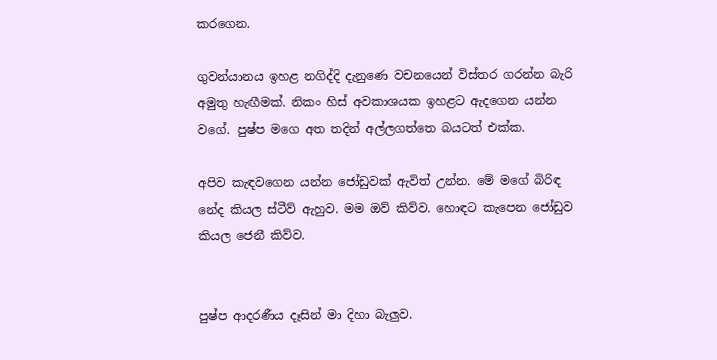කරගෙන.

ගුවන්යානය ඉහළ නගිද්දි දැනුණෙ වචනයෙන් විස්තර ගරන්න බැරි අමුතු හැඟීමක්. නිකං හිස් අවකාශයක ඉහළට ඇදගෙන යන්න වගේ. පුෂ්ප මගෙ අත තදින් අල්ලගත්තෙ බයටත් එක්ක.

අපිව කැඳවගෙන යන්න ජෝඩුවක් ඇවිත් උන්න. මේ මගේ බිරිඳ නේද කියල ස්ටීව් ඇහුව. මම ඔව් කිව්ව. හොඳට කැපෙන ජෝඩුව කියල ජෙනී කිව්ව.


පුෂ්ප ආදරණීය දෑසින් මා දිහා බැලුව.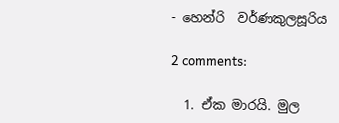- හෙන්රි  වර්ණකුලසූරිය

2 comments:

  1. ඒක මාරයි. මුල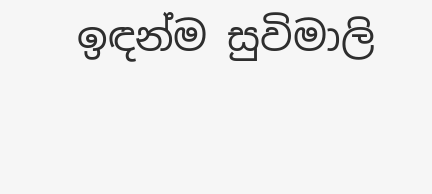ඉඳන්ම සුවිමාලි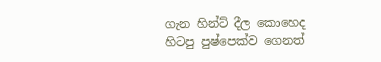ගැන හින්ට් දීල කොහෙද හිටපු පුෂ්පෙක්ව ගෙනත්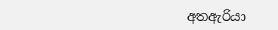අතඇරියා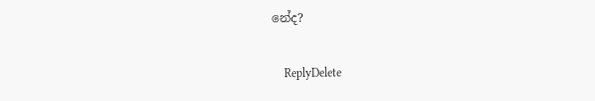නේද?

    ReplyDelete